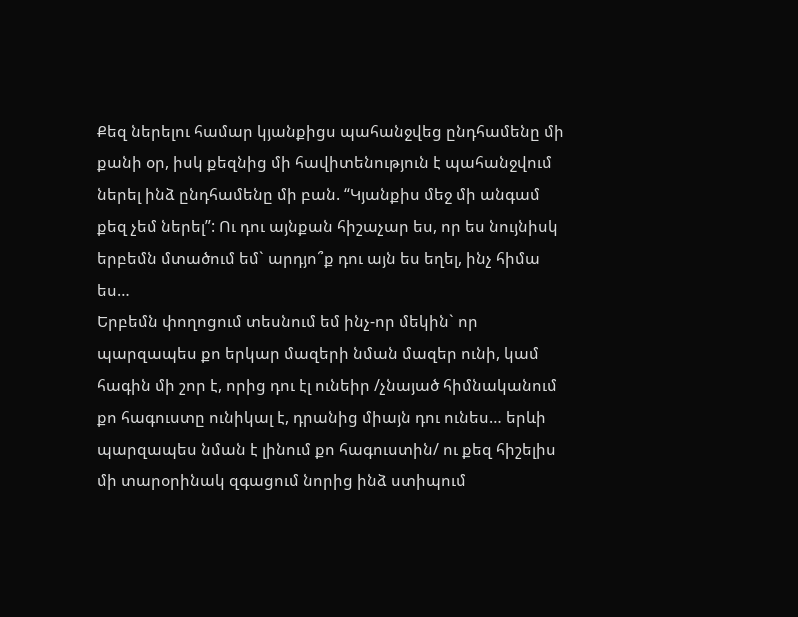Քեզ ներելու համար կյանքիցս պահանջվեց ընդհամենը մի քանի օր, իսկ քեզնից մի հավիտենություն է պահանջվում ներել ինձ ընդհամենը մի բան. “Կյանքիս մեջ մի անգամ քեզ չեմ ներել”: Ու դու այնքան հիշաչար ես, որ ես նույնիսկ երբեմն մտածում եմ` արդյո՞ք դու այն ես եղել, ինչ հիմա ես…
Երբեմն փողոցում տեսնում եմ ինչ-որ մեկին` որ պարզապես քո երկար մազերի նման մազեր ունի, կամ հագին մի շոր է, որից դու էլ ունեիր /չնայած հիմնականում քո հագուստը ունիկալ է, դրանից միայն դու ունես… երևի պարզապես նման է լինում քո հագուստին/ ու քեզ հիշելիս մի տարօրինակ զգացում նորից ինձ ստիպում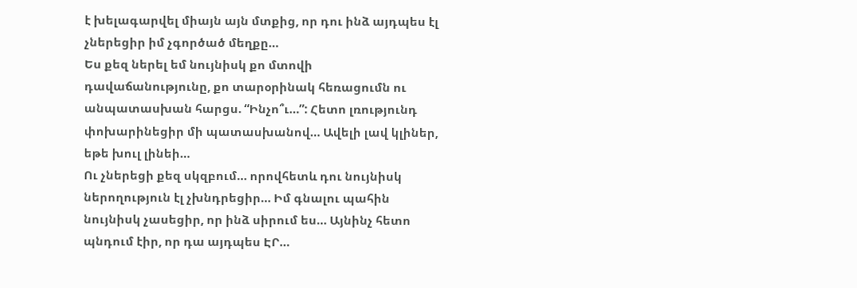է խելագարվել միայն այն մտքից, որ դու ինձ այդպես էլ չներեցիր իմ չգործած մեղքը…
Ես քեզ ներել եմ նույնիսկ քո մտովի դավաճանությունը, քո տարօրինակ հեռացումն ու անպատասխան հարցս. “Ինչո՞ւ…”: Հետո լռությունդ փոխարինեցիր մի պատասխանով… Ավելի լավ կլիներ, եթե խուլ լինեի…
Ու չներեցի քեզ սկզբում… որովհետև դու նույնիսկ ներողություն էլ չխնդրեցիր… Իմ գնալու պահին նույնիսկ չասեցիր, որ ինձ սիրում ես… Այնինչ հետո պնդում էիր, որ դա այդպես ԷՐ…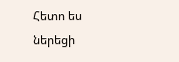Հետո ես ներեցի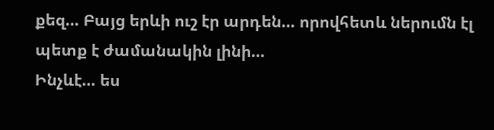քեզ… Բայց երևի ուշ էր արդեն… որովհետև ներումն էլ պետք է ժամանակին լինի…
Ինչևէ… ես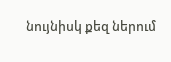նույնիսկ քեզ ներում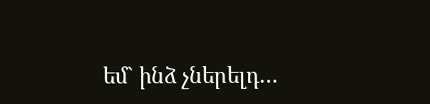եմ` ինձ չներելդ…